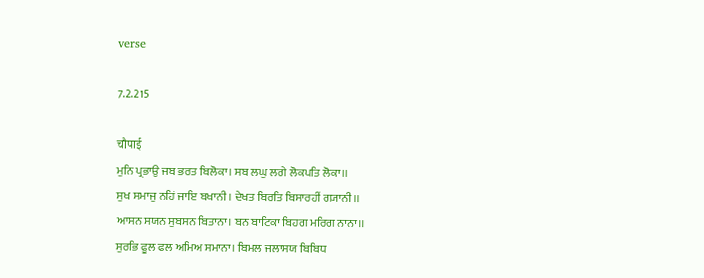verse

7.2.215

चौपाई
ਮੁਨਿ ਪ੍ਰਭਾਉ ਜਬ ਭਰਤ ਬਿਲੋਕਾ। ਸਬ ਲਘੁ ਲਗੇ ਲੋਕਪਤਿ ਲੋਕਾ।।
ਸੁਖ ਸਮਾਜੁ ਨਹਿਂ ਜਾਇ ਬਖਾਨੀ। ਦੇਖਤ ਬਿਰਤਿ ਬਿਸਾਰਹੀਂ ਗ੍ਯਾਨੀ।।
ਆਸਨ ਸਯਨ ਸੁਬਸਨ ਬਿਤਾਨਾ। ਬਨ ਬਾਟਿਕਾ ਬਿਹਗ ਮਰਿਗ ਨਾਨਾ।।
ਸੁਰਭਿ ਫੂਲ ਫਲ ਅਮਿਅ ਸਮਾਨਾ। ਬਿਮਲ ਜਲਾਸਯ ਬਿਬਿਧ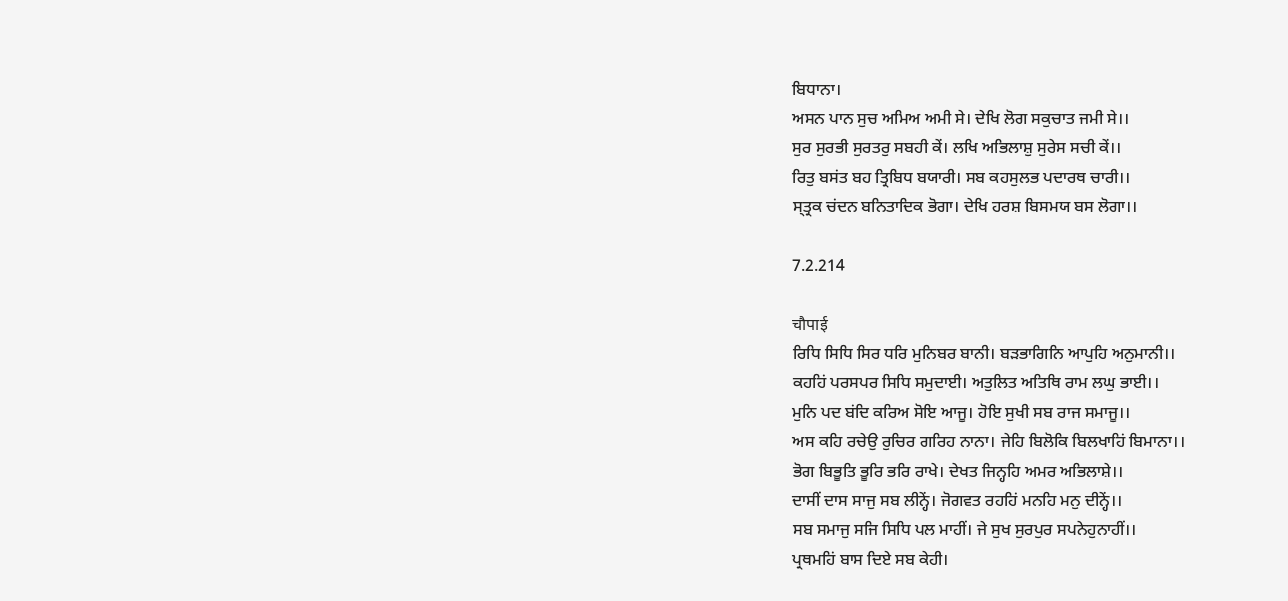ਬਿਧਾਨਾ।
ਅਸਨ ਪਾਨ ਸੁਚ ਅਮਿਅ ਅਮੀ ਸੇ। ਦੇਖਿ ਲੋਗ ਸਕੁਚਾਤ ਜਮੀ ਸੇ।।
ਸੁਰ ਸੁਰਭੀ ਸੁਰਤਰੁ ਸਬਹੀ ਕੇਂ। ਲਖਿ ਅਭਿਲਾਸ਼ੁ ਸੁਰੇਸ ਸਚੀ ਕੇਂ।।
ਰਿਤੁ ਬਸਂਤ ਬਹ ਤ੍ਰਿਬਿਧ ਬਯਾਰੀ। ਸਬ ਕਹਸੁਲਭ ਪਦਾਰਥ ਚਾਰੀ।।
ਸ੍ਤ੍ਰਕ ਚਂਦਨ ਬਨਿਤਾਦਿਕ ਭੋਗਾ। ਦੇਖਿ ਹਰਸ਼ ਬਿਸਮਯ ਬਸ ਲੋਗਾ।।

7.2.214

चौपाई
ਰਿਧਿ ਸਿਧਿ ਸਿਰ ਧਰਿ ਮੁਨਿਬਰ ਬਾਨੀ। ਬਡ਼ਭਾਗਿਨਿ ਆਪੁਹਿ ਅਨੁਮਾਨੀ।।
ਕਹਹਿਂ ਪਰਸਪਰ ਸਿਧਿ ਸਮੁਦਾਈ। ਅਤੁਲਿਤ ਅਤਿਥਿ ਰਾਮ ਲਘੁ ਭਾਈ।।
ਮੁਨਿ ਪਦ ਬਂਦਿ ਕਰਿਅ ਸੋਇ ਆਜੂ। ਹੋਇ ਸੁਖੀ ਸਬ ਰਾਜ ਸਮਾਜੂ।।
ਅਸ ਕਹਿ ਰਚੇਉ ਰੁਚਿਰ ਗਰਿਹ ਨਾਨਾ। ਜੇਹਿ ਬਿਲੋਕਿ ਬਿਲਖਾਹਿਂ ਬਿਮਾਨਾ।।
ਭੋਗ ਬਿਭੂਤਿ ਭੂਰਿ ਭਰਿ ਰਾਖੇ। ਦੇਖਤ ਜਿਨ੍ਹਹਿ ਅਮਰ ਅਭਿਲਾਸ਼ੇ।।
ਦਾਸੀਂ ਦਾਸ ਸਾਜੁ ਸਬ ਲੀਨ੍ਹੇਂ। ਜੋਗਵਤ ਰਹਹਿਂ ਮਨਹਿ ਮਨੁ ਦੀਨ੍ਹੇਂ।।
ਸਬ ਸਮਾਜੁ ਸਜਿ ਸਿਧਿ ਪਲ ਮਾਹੀਂ। ਜੇ ਸੁਖ ਸੁਰਪੁਰ ਸਪਨੇਹੁਨਾਹੀਂ।।
ਪ੍ਰਥਮਹਿਂ ਬਾਸ ਦਿਏ ਸਬ ਕੇਹੀ।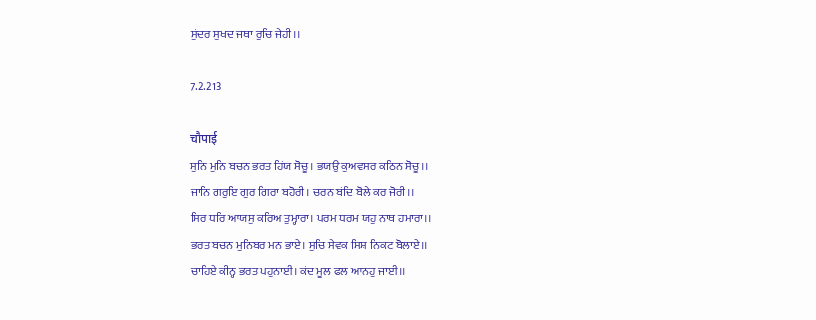ਸੁਂਦਰ ਸੁਖਦ ਜਥਾ ਰੁਚਿ ਜੇਹੀ।।

7.2.213

चौपाई
ਸੁਨਿ ਮੁਨਿ ਬਚਨ ਭਰਤ ਹਿਂਯ ਸੋਚੂ। ਭਯਉ ਕੁਅਵਸਰ ਕਠਿਨ ਸੋਚੂ।।
ਜਾਨਿ ਗਰੁਇ ਗੁਰ ਗਿਰਾ ਬਹੋਰੀ। ਚਰਨ ਬਂਦਿ ਬੋਲੇ ਕਰ ਜੋਰੀ।।
ਸਿਰ ਧਰਿ ਆਯਸੁ ਕਰਿਅ ਤੁਮ੍ਹਾਰਾ। ਪਰਮ ਧਰਮ ਯਹੁ ਨਾਥ ਹਮਾਰਾ।।
ਭਰਤ ਬਚਨ ਮੁਨਿਬਰ ਮਨ ਭਾਏ। ਸੁਚਿ ਸੇਵਕ ਸਿਸ਼ ਨਿਕਟ ਬੋਲਾਏ।।
ਚਾਹਿਏ ਕੀਨ੍ਹ ਭਰਤ ਪਹੁਨਾਈ। ਕਂਦ ਮੂਲ ਫਲ ਆਨਹੁ ਜਾਈ।।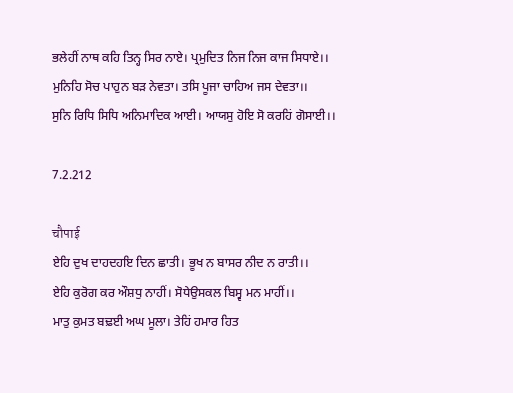ਭਲੇਹੀਂ ਨਾਥ ਕਹਿ ਤਿਨ੍ਹ ਸਿਰ ਨਾਏ। ਪ੍ਰਮੁਦਿਤ ਨਿਜ ਨਿਜ ਕਾਜ ਸਿਧਾਏ।।
ਮੁਨਿਹਿ ਸੋਚ ਪਾਹੁਨ ਬਡ਼ ਨੇਵਤਾ। ਤਸਿ ਪੂਜਾ ਚਾਹਿਅ ਜਸ ਦੇਵਤਾ।।
ਸੁਨਿ ਰਿਧਿ ਸਿਧਿ ਅਨਿਮਾਦਿਕ ਆਈ। ਆਯਸੁ ਹੋਇ ਸੋ ਕਰਹਿਂ ਗੋਸਾਈ।।

7.2.212

चौपाई
ਏਹਿ ਦੁਖ ਦਾਹਦਹਇ ਦਿਨ ਛਾਤੀ। ਭੂਖ ਨ ਬਾਸਰ ਨੀਦ ਨ ਰਾਤੀ।।
ਏਹਿ ਕੁਰੋਗ ਕਰ ਔਸ਼ਧੁ ਨਾਹੀਂ। ਸੋਧੇਉਸਕਲ ਬਿਸ੍ਵ ਮਨ ਮਾਹੀਂ।।
ਮਾਤੁ ਕੁਮਤ ਬਢ਼ਈ ਅਘ ਮੂਲਾ। ਤੇਹਿਂ ਹਮਾਰ ਹਿਤ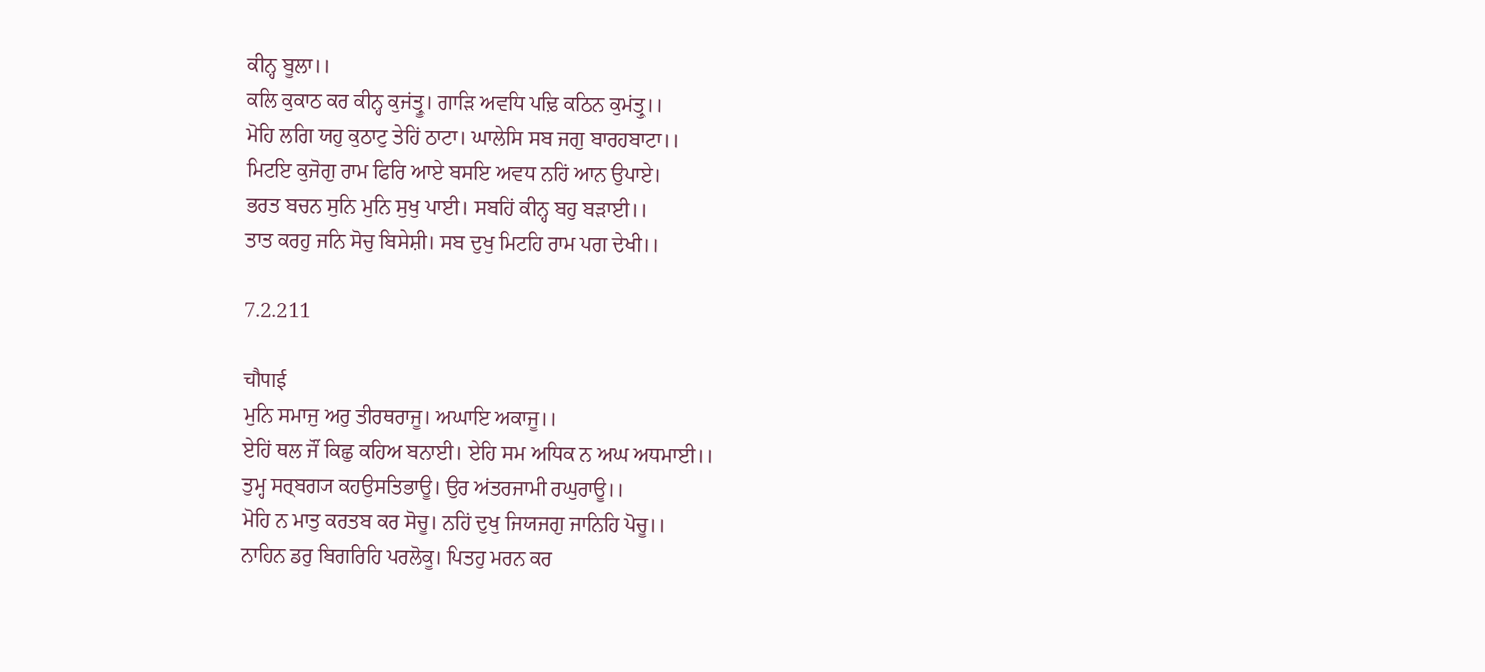ਕੀਨ੍ਹ ਬੂਲਾ।।
ਕਲਿ ਕੁਕਾਠ ਕਰ ਕੀਨ੍ਹ ਕੁਜਂਤ੍ਰੂ। ਗਾਡ਼ਿ ਅਵਧਿ ਪਢ਼ਿ ਕਠਿਨ ਕੁਮਂਤ੍ਰੁ।।
ਮੋਹਿ ਲਗਿ ਯਹੁ ਕੁਠਾਟੁ ਤੇਹਿਂ ਠਾਟਾ। ਘਾਲੇਸਿ ਸਬ ਜਗੁ ਬਾਰਹਬਾਟਾ।।
ਮਿਟਇ ਕੁਜੋਗੁ ਰਾਮ ਫਿਰਿ ਆਏ ਬਸਇ ਅਵਧ ਨਹਿਂ ਆਨ ਉਪਾਏ।
ਭਰਤ ਬਚਨ ਸੁਨਿ ਮੁਨਿ ਸੁਖੁ ਪਾਈ। ਸਬਹਿਂ ਕੀਨ੍ਹ ਬਹੁ ਬਡ਼ਾਈ।।
ਤਾਤ ਕਰਹੁ ਜਨਿ ਸੋਚੁ ਬਿਸੇਸ਼ੀ। ਸਬ ਦੁਖੁ ਮਿਟਹਿ ਰਾਮ ਪਗ ਦੇਖੀ।।

7.2.211

चौपाई
ਮੁਨਿ ਸਮਾਜੁ ਅਰੁ ਤੀਰਥਰਾਜੂ। ਅਘਾਇ ਅਕਾਜੂ।।
ਏਹਿਂ ਥਲ ਜੌਂ ਕਿਛੁ ਕਹਿਅ ਬਨਾਈ। ਏਹਿ ਸਮ ਅਧਿਕ ਨ ਅਘ ਅਧਮਾਈ।।
ਤੁਮ੍ਹ ਸਰ੍ਬਗ੍ਯ ਕਹਉਸਤਿਭਾਊ। ਉਰ ਅਂਤਰਜਾਮੀ ਰਘੁਰਾਊ।।
ਮੋਹਿ ਨ ਮਾਤੁ ਕਰਤਬ ਕਰ ਸੋਚੂ। ਨਹਿਂ ਦੁਖੁ ਜਿਯਜਗੁ ਜਾਨਿਹਿ ਪੋਚੂ।।
ਨਾਹਿਨ ਡਰੁ ਬਿਗਰਿਹਿ ਪਰਲੋਕੂ। ਪਿਤਹੁ ਮਰਨ ਕਰ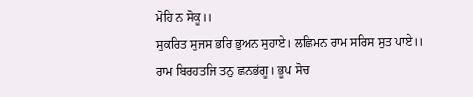ਮੋਹਿ ਨ ਸੋਕੂ।।
ਸੁਕਰਿਤ ਸੁਜਸ ਭਰਿ ਭੁਅਨ ਸੁਹਾਏ। ਲਛਿਮਨ ਰਾਮ ਸਰਿਸ ਸੁਤ ਪਾਏ।।
ਰਾਮ ਬਿਰਹਤਜਿ ਤਨੁ ਛਨਭਂਗੂ। ਭੂਪ ਸੋਚ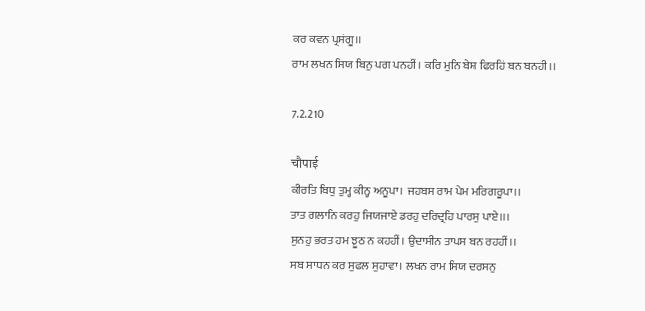ਕਰ ਕਵਨ ਪ੍ਰਸਂਗੂ।।
ਰਾਮ ਲਖਨ ਸਿਯ ਬਿਨੁ ਪਗ ਪਨਹੀਂ। ਕਰਿ ਮੁਨਿ ਬੇਸ਼ ਫਿਰਹਿਂ ਬਨ ਬਨਹੀ।।

7.2.210

चौपाई
ਕੀਰਤਿ ਬਿਧੁ ਤੁਮ੍ਹ ਕੀਨ੍ਹ ਅਨੂਪਾ। ਜਹਬਸ ਰਾਮ ਪੇਮ ਮਰਿਗਰੂਪਾ।।
ਤਾਤ ਗਲਾਨਿ ਕਰਹੁ ਜਿਯਜਾਏ ਡਰਹੁ ਦਰਿਦ੍ਰਹਿ ਪਾਰਸੁ ਪਾਏ।।।
ਸੁਨਹੁ ਭਰਤ ਹਮ ਝੂਠ ਨ ਕਹਹੀਂ। ਉਦਾਸੀਨ ਤਾਪਸ ਬਨ ਰਹਹੀਂ।।
ਸਬ ਸਾਧਨ ਕਰ ਸੁਫਲ ਸੁਹਾਵਾ। ਲਖਨ ਰਾਮ ਸਿਯ ਦਰਸਨੁ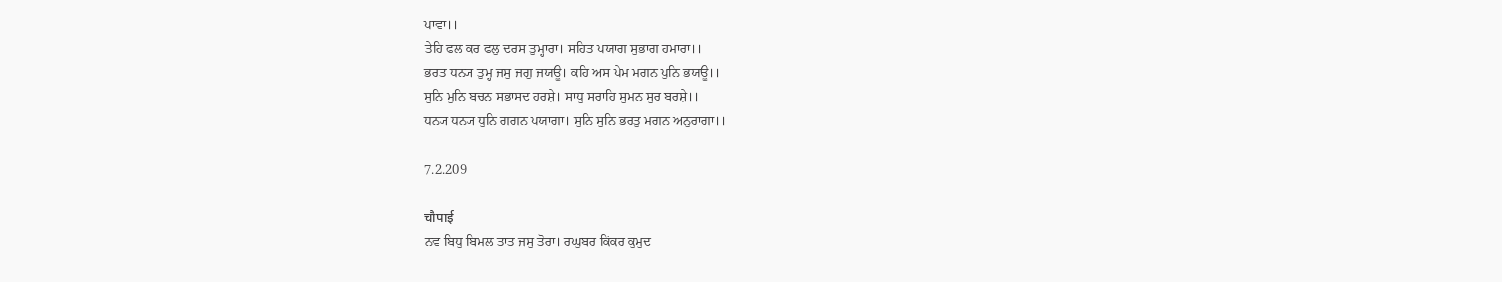ਪਾਵਾ।।
ਤੇਹਿ ਫਲ ਕਰ ਫਲੁ ਦਰਸ ਤੁਮ੍ਹਾਰਾ। ਸਹਿਤ ਪਯਾਗ ਸੁਭਾਗ ਹਮਾਰਾ।।
ਭਰਤ ਧਨ੍ਯ ਤੁਮ੍ਹ ਜਸੁ ਜਗੁ ਜਯਊ। ਕਹਿ ਅਸ ਪੇਮ ਮਗਨ ਪੁਨਿ ਭਯਊ।।
ਸੁਨਿ ਮੁਨਿ ਬਚਨ ਸਭਾਸਦ ਹਰਸ਼ੇ। ਸਾਧੁ ਸਰਾਹਿ ਸੁਮਨ ਸੁਰ ਬਰਸ਼ੇ।।
ਧਨ੍ਯ ਧਨ੍ਯ ਧੁਨਿ ਗਗਨ ਪਯਾਗਾ। ਸੁਨਿ ਸੁਨਿ ਭਰਤੁ ਮਗਨ ਅਨੁਰਾਗਾ।।

7.2.209

चौपाई
ਨਵ ਬਿਧੁ ਬਿਮਲ ਤਾਤ ਜਸੁ ਤੋਰਾ। ਰਘੁਬਰ ਕਿਂਕਰ ਕੁਮੁਦ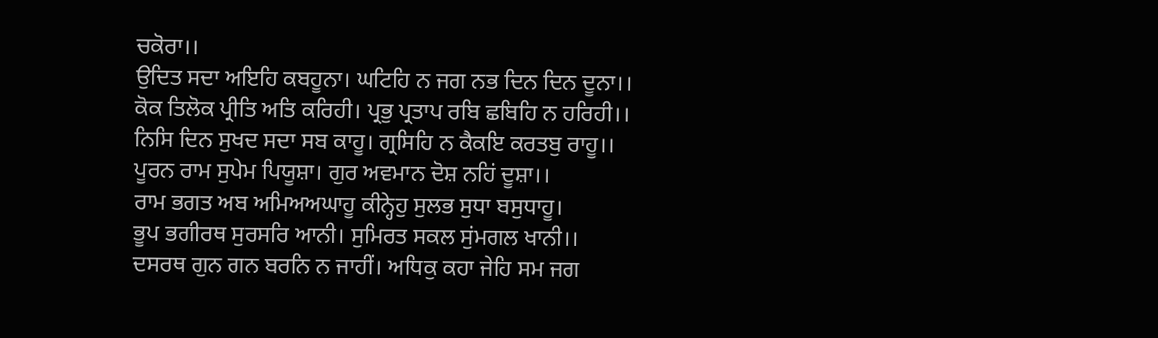ਚਕੋਰਾ।।
ਉਦਿਤ ਸਦਾ ਅਇਹਿ ਕਬਹੂਨਾ। ਘਟਿਹਿ ਨ ਜਗ ਨਭ ਦਿਨ ਦਿਨ ਦੂਨਾ।।
ਕੋਕ ਤਿਲੋਕ ਪ੍ਰੀਤਿ ਅਤਿ ਕਰਿਹੀ। ਪ੍ਰਭੁ ਪ੍ਰਤਾਪ ਰਬਿ ਛਬਿਹਿ ਨ ਹਰਿਹੀ।।
ਨਿਸਿ ਦਿਨ ਸੁਖਦ ਸਦਾ ਸਬ ਕਾਹੂ। ਗ੍ਰਸਿਹਿ ਨ ਕੈਕਇ ਕਰਤਬੁ ਰਾਹੂ।।
ਪੂਰਨ ਰਾਮ ਸੁਪੇਮ ਪਿਯੂਸ਼ਾ। ਗੁਰ ਅਵਮਾਨ ਦੋਸ਼ ਨਹਿਂ ਦੂਸ਼ਾ।।
ਰਾਮ ਭਗਤ ਅਬ ਅਮਿਅਅਘਾਹੂ ਕੀਨ੍ਹੇਹੁ ਸੁਲਭ ਸੁਧਾ ਬਸੁਧਾਹੂ।
ਭੂਪ ਭਗੀਰਥ ਸੁਰਸਰਿ ਆਨੀ। ਸੁਮਿਰਤ ਸਕਲ ਸੁਂਮਗਲ ਖਾਨੀ।।
ਦਸਰਥ ਗੁਨ ਗਨ ਬਰਨਿ ਨ ਜਾਹੀਂ। ਅਧਿਕੁ ਕਹਾ ਜੇਹਿ ਸਮ ਜਗ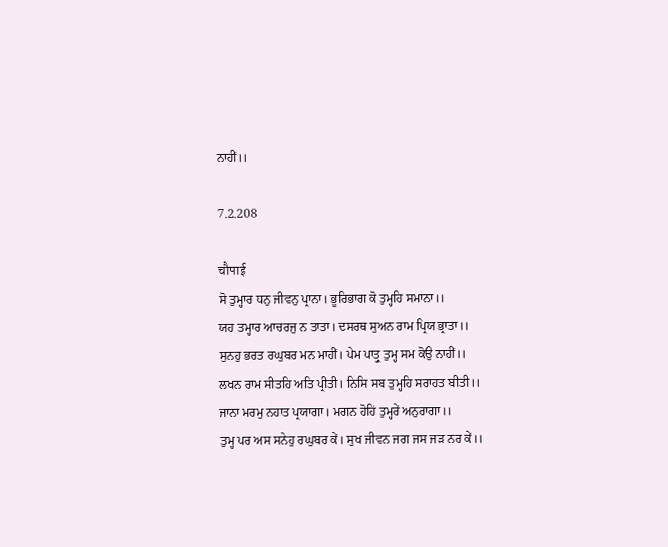ਨਾਹੀਂ।।

7.2.208

चौपाई
ਸੋ ਤੁਮ੍ਹਾਰ ਧਨੁ ਜੀਵਨੁ ਪ੍ਰਾਨਾ। ਭੂਰਿਭਾਗ ਕੋ ਤੁਮ੍ਹਹਿ ਸਮਾਨਾ।।
ਯਹ ਤਮ੍ਹਾਰ ਆਚਰਜੁ ਨ ਤਾਤਾ। ਦਸਰਥ ਸੁਅਨ ਰਾਮ ਪ੍ਰਿਯ ਭ੍ਰਾਤਾ।।
ਸੁਨਹੁ ਭਰਤ ਰਘੁਬਰ ਮਨ ਮਾਹੀਂ। ਪੇਮ ਪਾਤ੍ਰੁ ਤੁਮ੍ਹ ਸਮ ਕੋਉ ਨਾਹੀਂ।।
ਲਖਨ ਰਾਮ ਸੀਤਹਿ ਅਤਿ ਪ੍ਰੀਤੀ। ਨਿਸਿ ਸਬ ਤੁਮ੍ਹਹਿ ਸਰਾਹਤ ਬੀਤੀ।।
ਜਾਨਾ ਮਰਮੁ ਨਹਾਤ ਪ੍ਰਯਾਗਾ। ਮਗਨ ਹੋਹਿਂ ਤੁਮ੍ਹਰੇਂ ਅਨੁਰਾਗਾ।।
ਤੁਮ੍ਹ ਪਰ ਅਸ ਸਨੇਹੁ ਰਘੁਬਰ ਕੇਂ। ਸੁਖ ਜੀਵਨ ਜਗ ਜਸ ਜਡ਼ ਨਰ ਕੇਂ।।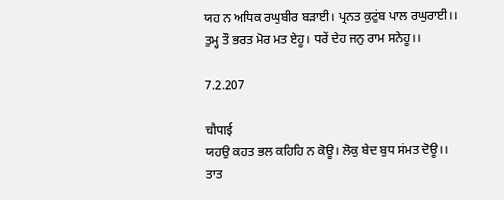ਯਹ ਨ ਅਧਿਕ ਰਘੁਬੀਰ ਬਡ਼ਾਈ। ਪ੍ਰਨਤ ਕੁਟੁਂਬ ਪਾਲ ਰਘੁਰਾਈ।।
ਤੁਮ੍ਹ ਤੌ ਭਰਤ ਮੋਰ ਮਤ ਏਹੂ। ਧਰੇਂ ਦੇਹ ਜਨੁ ਰਾਮ ਸਨੇਹੂ।।

7.2.207

चौपाई
ਯਹਉ ਕਹਤ ਭਲ ਕਹਿਹਿ ਨ ਕੋਊ। ਲੋਕੁ ਬੇਦ ਬੁਧ ਸਂਮਤ ਦੋਊ।।
ਤਾਤ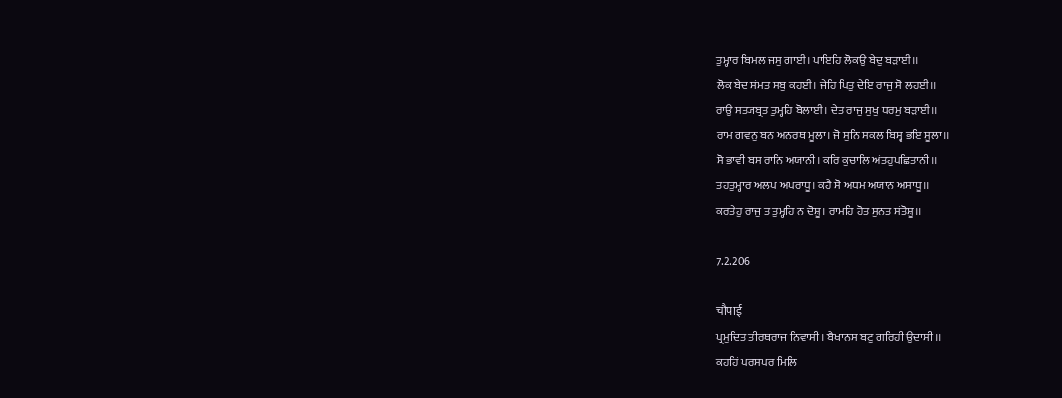ਤੁਮ੍ਹਾਰ ਬਿਮਲ ਜਸੁ ਗਾਈ। ਪਾਇਹਿ ਲੋਕਉ ਬੇਦੁ ਬਡ਼ਾਈ।।
ਲੋਕ ਬੇਦ ਸਂਮਤ ਸਬੁ ਕਹਈ। ਜੇਹਿ ਪਿਤੁ ਦੇਇ ਰਾਜੁ ਸੋ ਲਹਈ।।
ਰਾਉ ਸਤ੍ਯਬ੍ਰਤ ਤੁਮ੍ਹਹਿ ਬੋਲਾਈ। ਦੇਤ ਰਾਜੁ ਸੁਖੁ ਧਰਮੁ ਬਡ਼ਾਈ।।
ਰਾਮ ਗਵਨੁ ਬਨ ਅਨਰਥ ਮੂਲਾ। ਜੋ ਸੁਨਿ ਸਕਲ ਬਿਸ੍ਵ ਭਇ ਸੂਲਾ।।
ਸੋ ਭਾਵੀ ਬਸ ਰਾਨਿ ਅਯਾਨੀ। ਕਰਿ ਕੁਚਾਲਿ ਅਂਤਹੁਪਛਿਤਾਨੀ।।
ਤਹਤੁਮ੍ਹਾਰ ਅਲਪ ਅਪਰਾਧੂ। ਕਹੈ ਸੋ ਅਧਮ ਅਯਾਨ ਅਸਾਧੂ।।
ਕਰਤੇਹੁ ਰਾਜੁ ਤ ਤੁਮ੍ਹਹਿ ਨ ਦੋਸ਼ੂ। ਰਾਮਹਿ ਹੋਤ ਸੁਨਤ ਸਂਤੋਸ਼ੂ।।

7.2.206

चौपाई
ਪ੍ਰਮੁਦਿਤ ਤੀਰਥਰਾਜ ਨਿਵਾਸੀ। ਬੈਖਾਨਸ ਬਟੁ ਗਰਿਹੀ ਉਦਾਸੀ।।
ਕਹਹਿਂ ਪਰਸਪਰ ਮਿਲਿ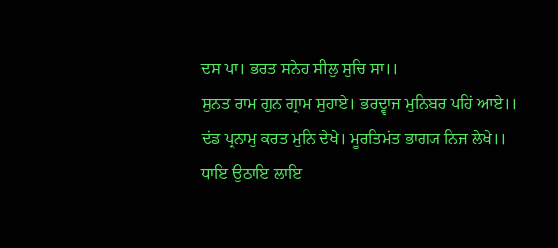ਦਸ ਪਾ। ਭਰਤ ਸਨੇਹ ਸੀਲੁ ਸੁਚਿ ਸਾ।।
ਸੁਨਤ ਰਾਮ ਗੁਨ ਗ੍ਰਾਮ ਸੁਹਾਏ। ਭਰਦ੍ਵਾਜ ਮੁਨਿਬਰ ਪਹਿਂ ਆਏ।।
ਦਂਡ ਪ੍ਰਨਾਮੁ ਕਰਤ ਮੁਨਿ ਦੇਖੇ। ਮੂਰਤਿਮਂਤ ਭਾਗ੍ਯ ਨਿਜ ਲੇਖੇ।।
ਧਾਇ ਉਠਾਇ ਲਾਇ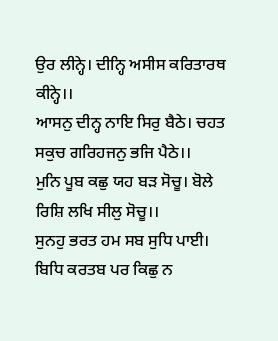ਉਰ ਲੀਨ੍ਹੇ। ਦੀਨ੍ਹਿ ਅਸੀਸ ਕਰਿਤਾਰਥ ਕੀਨ੍ਹੇ।।
ਆਸਨੁ ਦੀਨ੍ਹ ਨਾਇ ਸਿਰੁ ਬੈਠੇ। ਚਹਤ ਸਕੁਚ ਗਰਿਹਜਨੁ ਭਜਿ ਪੈਠੇ।।
ਮੁਨਿ ਪੂਬ ਕਛੁ ਯਹ ਬਡ਼ ਸੋਚੂ। ਬੋਲੇ ਰਿਸ਼ਿ ਲਖਿ ਸੀਲੁ ਸੋਚੂ।।
ਸੁਨਹੁ ਭਰਤ ਹਮ ਸਬ ਸੁਧਿ ਪਾਈ। ਬਿਧਿ ਕਰਤਬ ਪਰ ਕਿਛੁ ਨ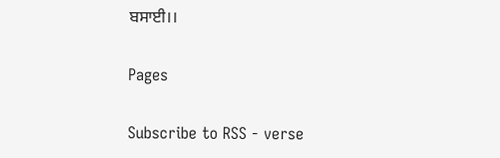ਬਸਾਈ।।

Pages

Subscribe to RSS - verse